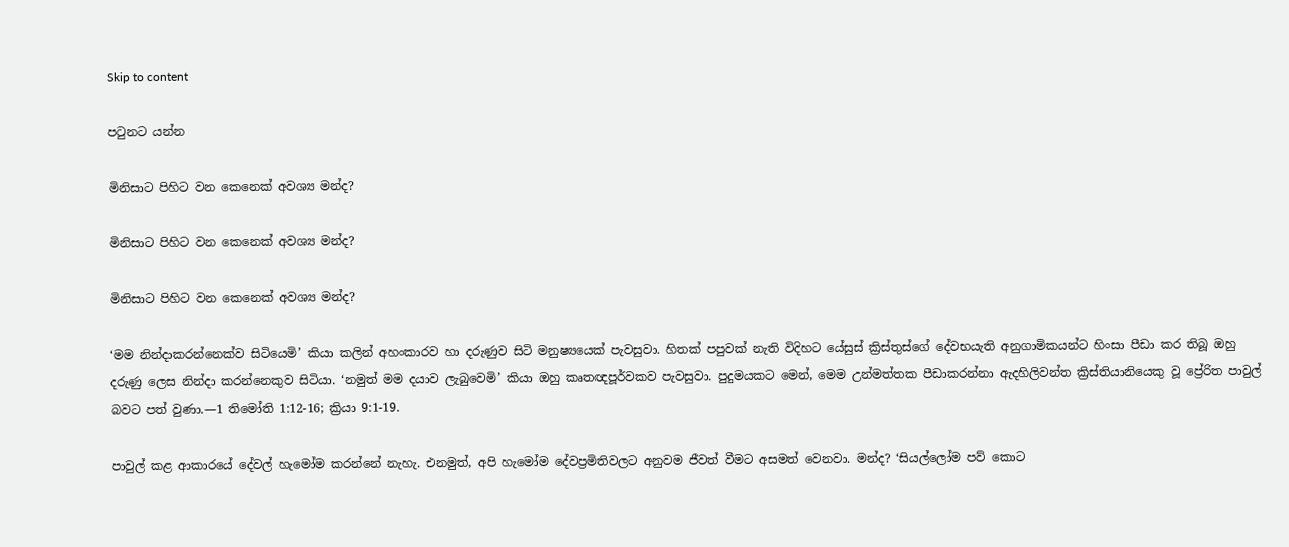Skip to content

පටුනට යන්න

මිනිසාට පිහිට වන කෙනෙක් අවශ්‍ය මන්ද?

මිනිසාට පිහිට වන කෙනෙක් අවශ්‍ය මන්ද?

මිනිසාට පිහිට වන කෙනෙක් අවශ්‍ය මන්ද?

‘මම නින්දාකරන්නෙක්ව සිටියෙමි’ කියා කලින් අහංකාරව හා දරුණුව සිටි මනුෂ්‍යයෙක් පැවසුවා. හිතක් පපුවක් නැති විදිහට යේසුස් ක්‍රිස්තුස්ගේ දේවභයැති අනුගාමිකයන්ට හිංසා පීඩා කර තිබූ ඔහු දරුණු ලෙස නින්දා කරන්නෙකුව සිටියා. ‘නමුත් මම දයාව ලැබුවෙමි’ කියා ඔහු කෘතඥපූර්වකව පැවසුවා. පුදුමයකට මෙන්, මෙම උන්මත්තක පීඩාකරන්නා ඇදහිලිවන්ත ක්‍රිස්තියානියෙකු වූ ප්‍රේරිත පාවුල් බවට පත් වුණා.—1 තිමෝති 1:12-16; ක්‍රියා 9:1-19.

පාවුල් කළ ආකාරයේ දේවල් හැමෝම කරන්නේ නැහැ. එනමුත්, අපි හැමෝම දේවප්‍රමිතිවලට අනුවම ජීවත් වීමට අසමත් වෙනවා. මන්ද? ‘සියල්ලෝම පව් කොට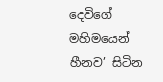දෙවිගේ මහිමයෙන් හීනව’ සිටින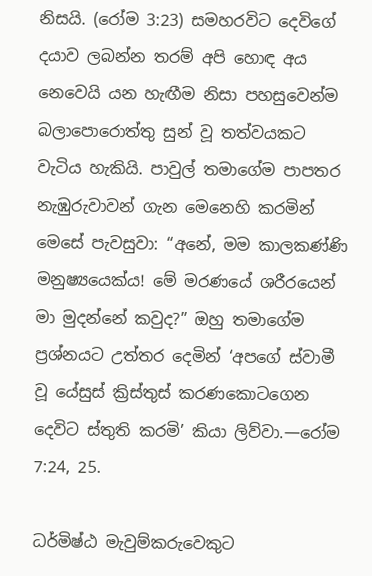නිසයි. (රෝම 3:23) සමහරවිට දෙවිගේ දයාව ලබන්න තරම් අපි හොඳ අය නෙවෙයි යන හැඟීම නිසා පහසුවෙන්ම බලාපොරොත්තු සුන් වූ තත්වයකට වැටිය හැකියි. පාවුල් තමාගේම පාපතර නැඹුරුවාවන් ගැන මෙනෙහි කරමින් මෙසේ පැවසුවා: “අනේ, මම කාලකණ්ණි මනුෂ්‍යයෙක්ය! මේ මරණයේ ශරීරයෙන් මා මුදන්නේ කවුද?” ඔහු තමාගේම ප්‍රශ්නයට උත්තර දෙමින් ‘අපගේ ස්වාමී වූ යේසුස් ක්‍රිස්තුස් කරණකොටගෙන දෙවිට ස්තුති කරමි’ කියා ලිව්වා.—රෝම 7:24, 25.

ධර්මිෂ්ඨ මැවුම්කරුවෙකුට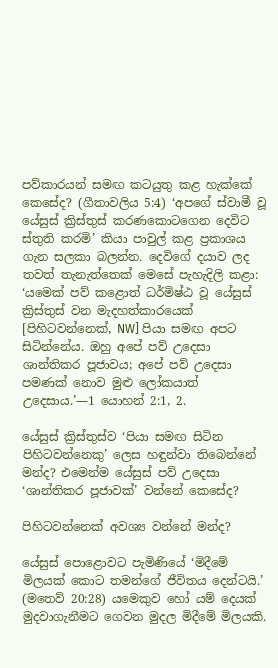පව්කාරයන් සමඟ කටයුතු කළ හැක්කේ කෙසේද? (ගීතාවලිය 5:4) ‘අපගේ ස්වාමී වූ යේසුස් ක්‍රිස්තුස් කරණකොටගෙන දෙවිට ස්තුති කරමි’ කියා පාවුල් කළ ප්‍රකාශය ගැන සලකා බලන්න. දෙවිගේ දයාව ලද තවත් තැනැත්තෙක් මෙසේ පැහැදිලි කළා: ‘යමෙක් පව් කළොත් ධර්මිෂ්ඨ වූ යේසුස් ක්‍රිස්තුස් වන මැදහත්කාරයෙක් [පිහිටවන්නෙක්, NW] පියා සමඟ අපට සිටින්නේය. ඔහු අපේ පව් උදෙසා ශාන්තිකර පූජාවය; අපේ පව් උදෙසා පමණක් නොව මුළු ලෝකයාත් උදෙසාය.’—1 යොහන් 2:1, 2.

යේසුස් ක්‍රිස්තුස්ව ‘පියා සමඟ සිටින පිහිටවන්නෙකු’ ලෙස හඳුන්වා තිබෙන්නේ මන්ද? එමෙන්ම යේසුස් පව් උදෙසා ‘ශාන්තිකර පූජාවක්’ වන්නේ කෙසේද?

පිහිටවන්නෙක් අවශ්‍ය වන්නේ මන්ද?

යේසුස් පොළොවට පැමිණියේ ‘මිදීමේ මිලයක් කොට තමන්ගේ ජීවිතය දෙන්ටයි.’ (මතෙව් 20:28) යමෙකුව හෝ යම් දෙයක් මුදවාගැනීමට ගෙවන මුදල මිදීමේ මිලයකි.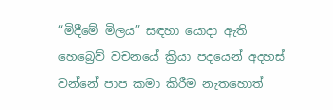“මිදීමේ මිලය” සඳහා යොදා ඇති හෙබ්‍රෙව් වචනයේ ක්‍රියා පදයෙන් අදහස් වන්නේ පාප කමා කිරීම නැතහොත්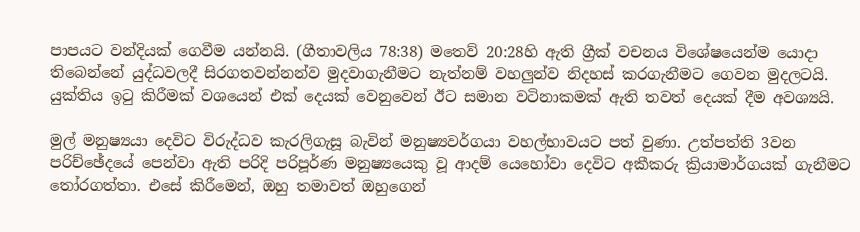පාපයට වන්දියක් ගෙවීම යන්නයි. (ගීතාවලිය 78:38) මතෙව් 20:28හි ඇති ග්‍රීක් වචනය විශේෂයෙන්ම යොදා තිබෙන්නේ යුද්ධවලදී සිරගතවන්නන්ව මුදවාගැනීමට නැත්නම් වහලුන්ව නිදහස් කරගැනීමට ගෙවන මුදලටයි. යුක්තිය ඉටු කිරීමක් වශයෙන් එක් දෙයක් වෙනුවෙන් ඊට සමාන වටිනාකමක් ඇති තවත් දෙයක් දීම අවශ්‍යයි.

මුල් මනුෂ්‍යයා දෙවිට විරුද්ධව කැරලිගැසූ බැවින් මනුෂ්‍යවර්ගයා වහල්භාවයට පත් වුණා. උත්පත්ති 3වන පරිච්ඡේදයේ පෙන්වා ඇති පරිදි පරිපූර්ණ මනුෂ්‍යයෙකු වූ ආදම් යෙහෝවා දෙවිට අකීකරු ක්‍රියාමාර්ගයක් ගැනීමට තෝරගත්තා. එසේ කිරීමෙන්, ඔහු තමාවත් ඔහුගෙන්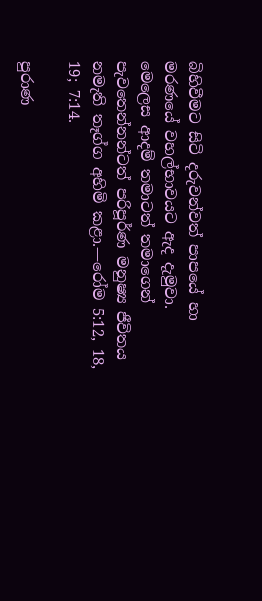බිහිවීමට සිටි දරුවන්වත් පාපයේ හා මරණයේ වහල්භාවයට ඇද දැමුවා. මෙලෙස ආදම් තමාටත් තමාගෙන් පැවතෙන්නන්ටත් පරිපූර්ණ මනුෂ්‍ය ජීවිතය නමැති තෑග්ග අහිමි කළා.—රෝම 5:12, 18, 19; 7:14.

පුරාණ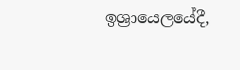ඉශ්‍රායෙලයේදී,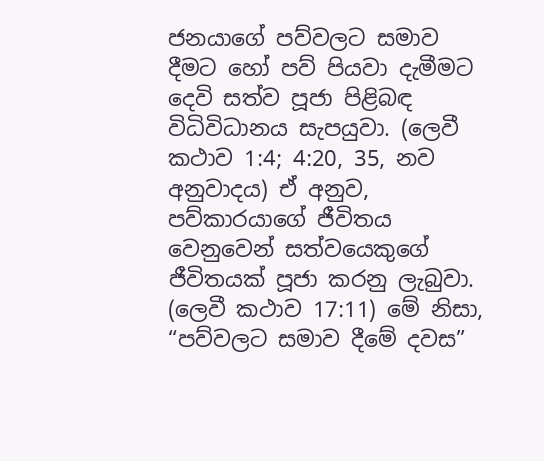ජනයාගේ පව්වලට සමාව දීමට හෝ පව් පියවා දැමීමට දෙවි සත්ව පූජා පිළිබඳ විධිවිධානය සැපයුවා. (ලෙවී කථාව 1:4; 4:20, 35, නව අනුවාදය) ඒ අනුව, පව්කාරයාගේ ජීවිතය වෙනුවෙන් සත්වයෙකුගේ ජීවිතයක් පූජා කරනු ලැබුවා. (ලෙවී කථාව 17:11) මේ නිසා, “පව්වලට සමාව දීමේ දවස”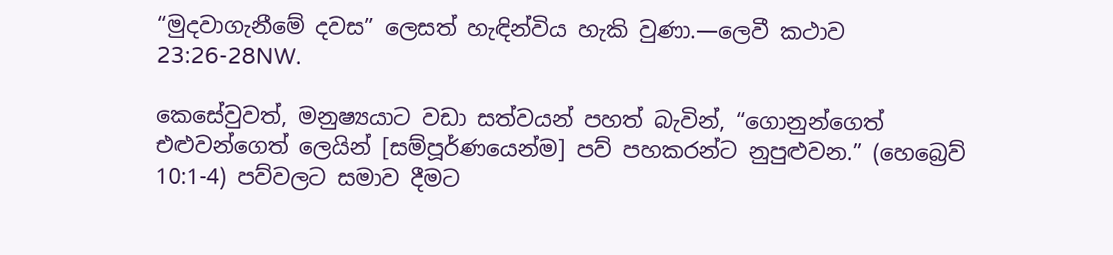“මුදවාගැනීමේ දවස” ලෙසත් හැඳින්විය හැකි වුණා.—ලෙවී කථාව 23:26-28NW.

කෙසේවුවත්, මනුෂ්‍යයාට වඩා සත්වයන් පහත් බැවින්, “ගොනුන්ගෙත් එළුවන්ගෙත් ලෙයින් [සම්පූර්ණයෙන්ම] පව් පහකරන්ට නුපුළුවන.” (හෙබ්‍රෙව් 10:1-4) පව්වලට සමාව දීමට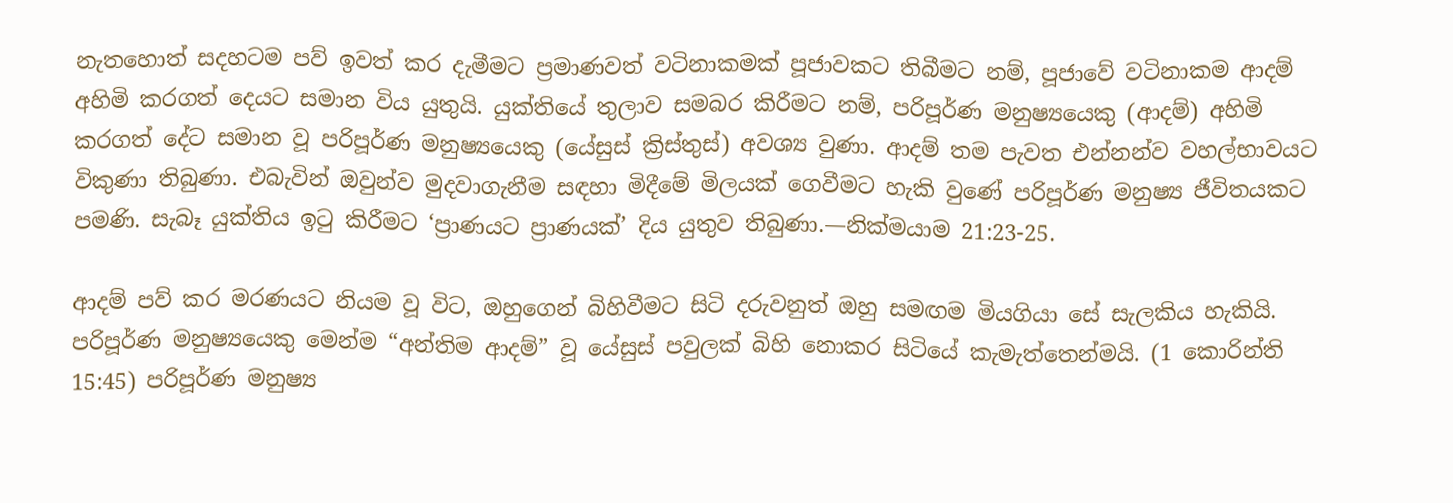නැතහොත් සදහටම පව් ඉවත් කර දැමීමට ප්‍රමාණවත් වටිනාකමක් පූජාවකට තිබීමට නම්, පූජාවේ වටිනාකම ආදම් අහිමි කරගත් දෙයට සමාන විය යුතුයි. යුක්තියේ තුලාව සමබර කිරීමට නම්, පරිපූර්ණ මනුෂ්‍යයෙකු (ආදම්) අහිමි කරගත් දේට සමාන වූ පරිපූර්ණ මනුෂ්‍යයෙකු (යේසුස් ක්‍රිස්තුස්) අවශ්‍ය වුණා. ආදම් තම පැවත එන්නන්ව වහල්භාවයට විකුණා තිබුණා. එබැවින් ඔවුන්ව මුදවාගැනීම සඳහා මිදීමේ මිලයක් ගෙවීමට හැකි වුණේ පරිපූර්ණ මනුෂ්‍ය ජීවිතයකට පමණි. සැබෑ යුක්තිය ඉටු කිරීමට ‘ප්‍රාණයට ප්‍රාණයක්’ දිය යුතුව තිබුණා.—නික්මයාම 21:23-25.

ආදම් පව් කර මරණයට නියම වූ විට, ඔහුගෙන් බිහිවීමට සිටි දරුවනුත් ඔහු සමඟම මියගියා සේ සැලකිය හැකියි. පරිපූර්ණ මනුෂ්‍යයෙකු මෙන්ම “අන්තිම ආදම්” වූ යේසුස් පවුලක් බිහි නොකර සිටියේ කැමැත්තෙන්මයි. (1 කොරින්ති 15:45) පරිපූර්ණ මනුෂ්‍ය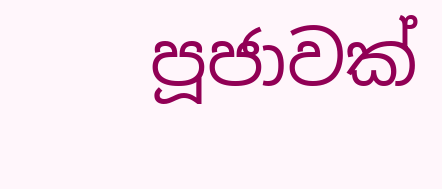පූජාවක්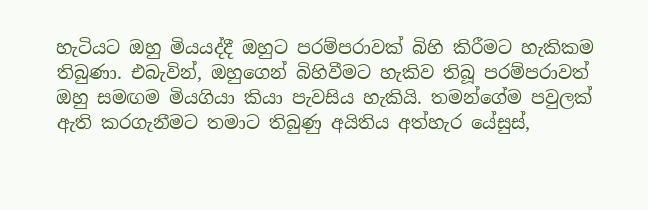හැටියට ඔහු මියයද්දී ඔහුට පරම්පරාවක් බිහි කිරීමට හැකිකම තිබුණා. එබැවින්, ඔහුගෙන් බිහිවීමට හැකිව තිබූ පරම්පරාවත් ඔහු සමඟම මියගියා කියා පැවසිය හැකියි. තමන්ගේම පවුලක් ඇති කරගැනීමට තමාට තිබුණු අයිතිය අත්හැර යේසුස්,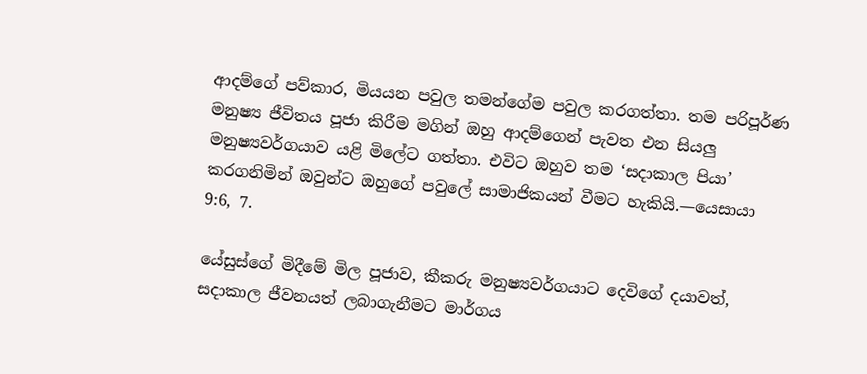ආදම්ගේ පව්කාර, මියයන පවුල තමන්ගේම පවුල කරගත්තා. තම පරිපූර්ණ මනුෂ්‍ය ජීවිතය පූජා කිරීම මගින් ඔහු ආදම්ගෙන් පැවත එන සියලු මනුෂ්‍යවර්ගයාව යළි මිලේට ගත්තා. එවිට ඔහුව තම ‘සදාකාල පියා’ කරගනිමින් ඔවුන්ට ඔහුගේ පවුලේ සාමාජිකයන් වීමට හැකියි.—යෙසායා 9:6, 7.

යේසුස්ගේ මිදීමේ මිල පූජාව, කීකරු මනුෂ්‍යවර්ගයාට දෙවිගේ දයාවත්, සදාකාල ජීවනයත් ලබාගැනීමට මාර්ගය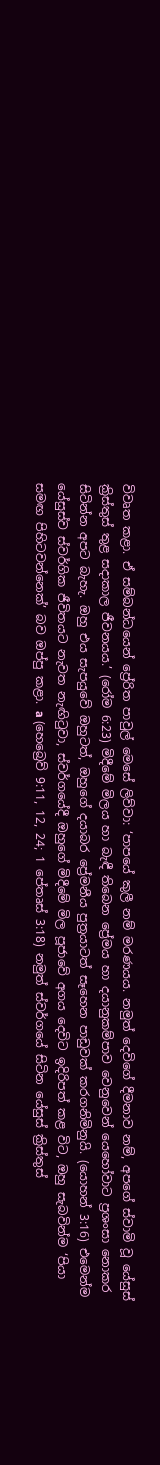විවෘත කළා. ඒ සම්බන්ධයෙන් ප්‍රේරිත පාවුල් මෙසේ ලිව්වා: ‘පාපයේ කුලී නම් මරණයය. නමුත් දෙවිගේ දීමනාව නම්, අපගේ ස්වාමි වූ යේසුස් ක්‍රිස්තුස් තුළ සදාකාල ජීවනයය.’ (රෝම 6:23) මිදීමේ මිලය හා බැඳී තිබෙන ප්‍රේමය හා දයානුකම්පාව වෙනුවෙන් යෙහෝවාට ප්‍රශංසා නොකර සිටින්න අපට බැහැ. ඔහු එය සැපයුවේ ඔහුටත්, ඔහුගේ දයාබර ප්‍රේමනීය පුත්‍රයාටත් සෑහෙන පාඩුවක් කරගනිමිනුයි. (යොහන් 3:16) එමෙන්ම යේසුස්ව ස්වර්ගික ජීවිතයට නැවත නැඟිටුවා, ස්වර්ගයේදී ඔහුගේ මිදීමේ මිල පූජාවේ අගය දෙවිට ඉදිරිපත් කළ විට, ඔහු සැබවින්ම ‘පියා සමඟ පිහිටවන්නෙක්’ බව ඔප්පු කළා. a (හෙබ්‍රෙව් 9:11, 12, 24; 1 පේතෘස් 3:18) නමුත් ස්වර්ගයේ සිටින යේසුස් ක්‍රිස්තුස්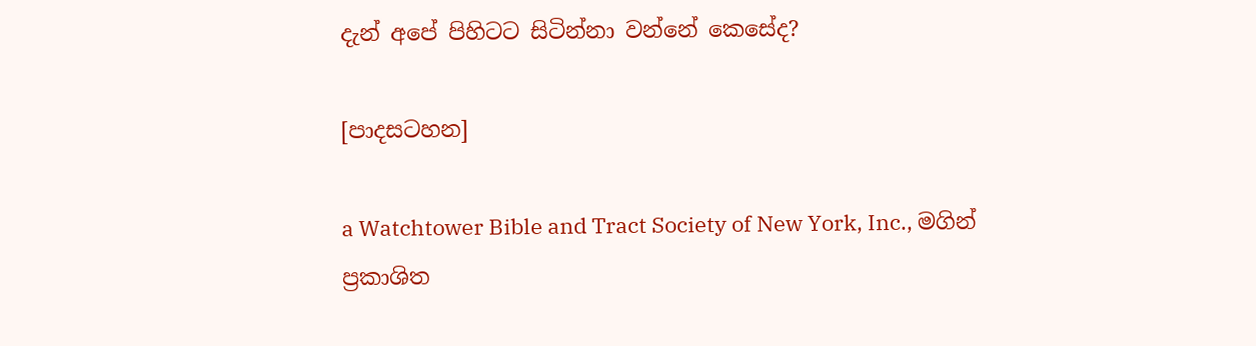දැන් අපේ පිහිටට සිටින්නා වන්නේ කෙසේද?

[පාදසටහන]

a Watchtower Bible and Tract Society of New York, Inc., මගින් ප්‍රකාශිත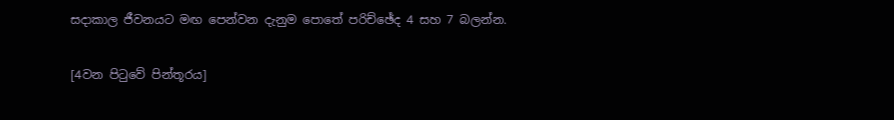සදාකාල ජීවනයට මඟ පෙන්වන දැනුම පොතේ පරිච්ඡේද 4 සහ 7 බලන්න.

[4වන පිටුවේ පින්තූරය]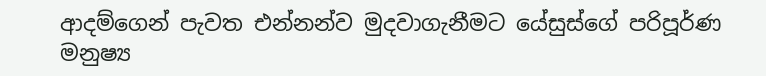ආදම්ගෙන් පැවත එන්නන්ව මුදවාගැනීමට යේසුස්ගේ පරිපූර්ණ මනුෂ්‍ය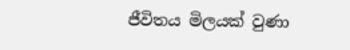ජීවිතය මිලයක් වුණා